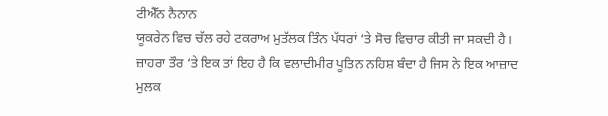ਟੀਐੱਨ ਨੈਨਾਨ
ਯੂਕਰੇਨ ਵਿਚ ਚੱਲ ਰਹੇ ਟਕਰਾਅ ਮੁਤੱਲਕ ਤਿੰਨ ਪੱਧਰਾਂ ‘ਤੇ ਸੋਚ ਵਿਚਾਰ ਕੀਤੀ ਜਾ ਸਕਦੀ ਹੈ। ਜ਼ਾਹਰਾ ਤੌਰ ‘ਤੇ ਇਕ ਤਾਂ ਇਹ ਹੈ ਕਿ ਵਲਾਦੀਮੀਰ ਪੂਤਿਨ ਨਹਿਸ਼ ਬੰਦਾ ਹੈ ਜਿਸ ਨੇ ਇਕ ਆਜ਼ਾਦ ਮੁਲਕ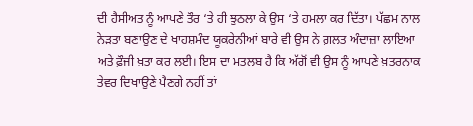ਦੀ ਹੈਸੀਅਤ ਨੂੰ ਆਪਣੇ ਤੌਰ ‘ਤੇ ਹੀ ਝੁਠਲਾ ਕੇ ਉਸ ‘ਤੇ ਹਮਲਾ ਕਰ ਦਿੱਤਾ। ਪੱਛਮ ਨਾਲ ਨੇੜਤਾ ਬਣਾਉਣ ਦੇ ਖਾਹਸ਼ਮੰਦ ਯੂਕਰੇਨੀਆਂ ਬਾਰੇ ਵੀ ਉਸ ਨੇ ਗ਼ਲਤ ਅੰਦਾਜ਼ਾ ਲਾਇਆ ਅਤੇ ਫ਼ੌਜੀ ਖ਼ਤਾ ਕਰ ਲਈ। ਇਸ ਦਾ ਮਤਲਬ ਹੈ ਕਿ ਅੱਗੋਂ ਵੀ ਉਸ ਨੂੰ ਆਪਣੇ ਖ਼ਤਰਨਾਕ ਤੇਵਰ ਦਿਖਾਉਣੇ ਪੈਣਗੇ ਨਹੀਂ ਤਾਂ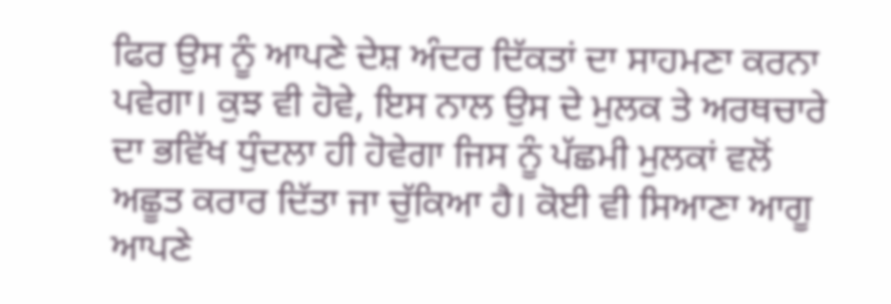ਫਿਰ ਉਸ ਨੂੰ ਆਪਣੇ ਦੇਸ਼ ਅੰਦਰ ਦਿੱਕਤਾਂ ਦਾ ਸਾਹਮਣਾ ਕਰਨਾ ਪਵੇਗਾ। ਕੁਝ ਵੀ ਹੋਵੇ, ਇਸ ਨਾਲ ਉਸ ਦੇ ਮੁਲਕ ਤੇ ਅਰਥਚਾਰੇ ਦਾ ਭਵਿੱਖ ਧੁੰਦਲਾ ਹੀ ਹੋਵੇਗਾ ਜਿਸ ਨੂੰ ਪੱਛਮੀ ਮੁਲਕਾਂ ਵਲੋਂ ਅਛੂਤ ਕਰਾਰ ਦਿੱਤਾ ਜਾ ਚੁੱਕਿਆ ਹੈ। ਕੋਈ ਵੀ ਸਿਆਣਾ ਆਗੂ ਆਪਣੇ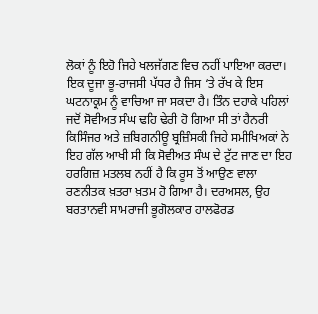ਲੋਕਾਂ ਨੂੰ ਇਹੋ ਜਿਹੇ ਖਲਜੱਗਣ ਵਿਚ ਨਹੀਂ ਪਾਇਆ ਕਰਦਾ।
ਇਕ ਦੂਜਾ ਭੂ-ਰਾਜਸੀ ਪੱਧਰ ਹੈ ਜਿਸ ‘ਤੇ ਰੱਖ ਕੇ ਇਸ ਘਟਨਾਕ੍ਰਮ ਨੂੰ ਵਾਚਿਆ ਜਾ ਸਕਦਾ ਹੈ। ਤਿੰਨ ਦਹਾਕੇ ਪਹਿਲਾਂ ਜਦੋਂ ਸੋਵੀਅਤ ਸੰਘ ਢਹਿ ਢੇਰੀ ਹੋ ਗਿਆ ਸੀ ਤਾਂ ਹੈਨਰੀ ਕਿਸਿੰਜਰ ਅਤੇ ਜ਼ਬਿਗਨੀਊ ਬ੍ਰਜ਼ਿੰਸਕੀ ਜਿਹੇ ਸਮੀਖਿਅਕਾਂ ਨੇ ਇਹ ਗੱਲ ਆਖੀ ਸੀ ਕਿ ਸੋਵੀਅਤ ਸੰਘ ਦੇ ਟੁੱਟ ਜਾਣ ਦਾ ਇਹ ਹਰਗਿਜ਼ ਮਤਲਬ ਨਹੀਂ ਹੈ ਕਿ ਰੂਸ ਤੋਂ ਆਉਣ ਵਾਲਾ ਰਣਨੀਤਕ ਖ਼ਤਰਾ ਖ਼ਤਮ ਹੋ ਗਿਆ ਹੈ। ਦਰਅਸਲ, ਉਹ ਬਰਤਾਨਵੀ ਸਾਮਰਾਜੀ ਭੂਗੋਲਕਾਰ ਹਾਲਫੋਰਡ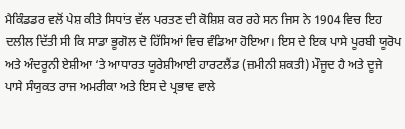ਮੈਕਿੰਡਡਰ ਵਲੋਂ ਪੇਸ਼ ਕੀਤੇ ਸਿਧਾਂਤ ਵੱਲ ਪਰਤਣ ਦੀ ਕੋਸ਼ਿਸ਼ ਕਰ ਰਹੇ ਸਨ ਜਿਸ ਨੇ 1904 ਵਿਚ ਇਹ ਦਲੀਲ ਦਿੱਤੀ ਸੀ ਕਿ ਸਾਡਾ ਭੂਗੋਲ ਦੋ ਹਿੱਸਿਆਂ ਵਿਚ ਵੰਡਿਆ ਹੋਇਆ। ਇਸ ਦੇ ਇਕ ਪਾਸੇ ਪੂਰਬੀ ਯੂਰੋਪ ਅਤੇ ਅੰਦਰੂਨੀ ਏਸ਼ੀਆ ‘ਤੇ ਆਧਾਰਤ ਯੂਰੇਸ਼ੀਆਈ ਹਾਰਟਲੈਂਡ (ਜ਼ਮੀਨੀ ਸ਼ਕਤੀ) ਮੌਜੂਦ ਹੈ ਅਤੇ ਦੂਜੇ ਪਾਸੇ ਸੰਯੁਕਤ ਰਾਜ ਅਮਰੀਕਾ ਅਤੇ ਇਸ ਦੇ ਪ੍ਰਭਾਵ ਵਾਲੇ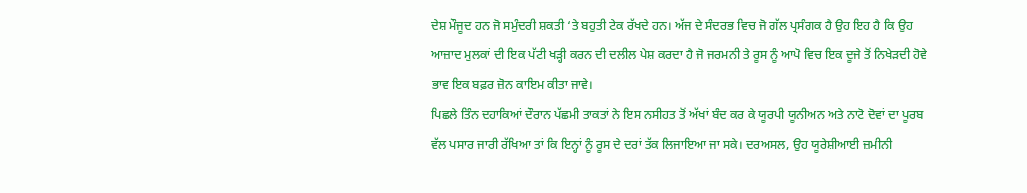ਦੇਸ਼ ਮੌਜੂਦ ਹਨ ਜੋ ਸਮੁੰਦਰੀ ਸ਼ਕਤੀ ‘ਤੇ ਬਹੁਤੀ ਟੇਕ ਰੱਖਦੇ ਹਨ। ਅੱਜ ਦੇ ਸੰਦਰਭ ਵਿਚ ਜੋ ਗੱਲ ਪ੍ਰਸੰਗਕ ਹੈ ਉਹ ਇਹ ਹੈ ਕਿ ਉਹ ਆਜ਼ਾਦ ਮੁਲਕਾਂ ਦੀ ਇਕ ਪੱਟੀ ਖੜ੍ਹੀ ਕਰਨ ਦੀ ਦਲੀਲ ਪੇਸ਼ ਕਰਦਾ ਹੈ ਜੋ ਜਰਮਨੀ ਤੇ ਰੂਸ ਨੂੰ ਆਪੋ ਵਿਚ ਇਕ ਦੂਜੇ ਤੋਂ ਨਿਖੇੜਦੀ ਹੋਵੇ ਭਾਵ ਇਕ ਬਫ਼ਰ ਜ਼ੋਨ ਕਾਇਮ ਕੀਤਾ ਜਾਵੇ।
ਪਿਛਲੇ ਤਿੰਨ ਦਹਾਕਿਆਂ ਦੌਰਾਨ ਪੱਛਮੀ ਤਾਕਤਾਂ ਨੇ ਇਸ ਨਸੀਹਤ ਤੋਂ ਅੱਖਾਂ ਬੰਦ ਕਰ ਕੇ ਯੂਰਪੀ ਯੂਨੀਅਨ ਅਤੇ ਨਾਟੋ ਦੋਵਾਂ ਦਾ ਪੂਰਬ ਵੱਲ ਪਸਾਰ ਜਾਰੀ ਰੱਖਿਆ ਤਾਂ ਕਿ ਇਨ੍ਹਾਂ ਨੂੰ ਰੂਸ ਦੇ ਦਰਾਂ ਤੱਕ ਲਿਜਾਇਆ ਜਾ ਸਕੇ। ਦਰਅਸਲ, ਉਹ ਯੂਰੇਸ਼ੀਆਈ ਜ਼ਮੀਨੀ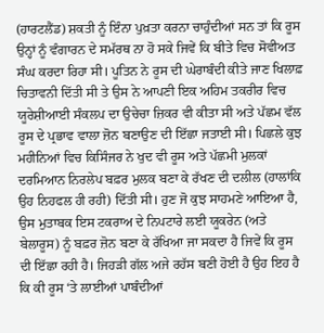(ਹਾਰਟਲੈਂਡ) ਸ਼ਕਤੀ ਨੂੰ ਇੰਨਾ ਪੁਖ਼ਤਾ ਕਰਨਾ ਚਾਹੁੰਦੀਆਂ ਸਨ ਤਾਂ ਕਿ ਰੂਸ ਉਨ੍ਹਾਂ ਨੂੰ ਵੰਗਾਰਨ ਦੇ ਸਮੱਰਥ ਨਾ ਹੋ ਸਕੇ ਜਿਵੇਂ ਕਿ ਬੀਤੇ ਵਿਚ ਸੋਵੀਅਤ ਸੰਘ ਕਰਦਾ ਰਿਹਾ ਸੀ। ਪੂਤਿਨ ਨੇ ਰੂਸ ਦੀ ਘੇਰਾਬੰਦੀ ਕੀਤੇ ਜਾਣ ਖਿਲਾਫ਼ ਚਿਤਾਵਨੀ ਦਿੱਤੀ ਸੀ ਤੇ ਉਸ ਨੇ ਆਪਣੀ ਇਕ ਅਹਿਮ ਤਕਰੀਰ ਵਿਚ ਯੂਰੇਸ਼ੀਆਈ ਸੰਕਲਪ ਦਾ ਉਚੇਚਾ ਜ਼ਿਕਰ ਵੀ ਕੀਤਾ ਸੀ ਅਤੇ ਪੱਛਮ ਵੱਲ ਰੂਸ ਦੇ ਪ੍ਰਭਾਵ ਵਾਲਾ ਜ਼ੋਨ ਬਣਾਉਣ ਦੀ ਇੱਛਾ ਜਤਾਈ ਸੀ। ਪਿਛਲੇ ਕੁਝ ਮਹੀਨਿਆਂ ਵਿਚ ਕਿਸਿੰਜਰ ਨੇ ਖੁਦ ਵੀ ਰੂਸ ਅਤੇ ਪੱਛਮੀ ਮੁਲਕਾਂ ਦਰਮਿਆਨ ਨਿਰਲੇਪ ਬਫ਼ਰ ਮੁਲਕ ਬਣਾ ਕੇ ਰੱਖਣ ਦੀ ਦਲੀਲ (ਹਾਲਾਂਕਿ ਉਹ ਨਿਹਫਲ ਹੀ ਰਹੀ) ਦਿੱਤੀ ਸੀ। ਹੁਣ ਜੋ ਕੁਝ ਸਾਹਮਣੇ ਆਇਆ ਹੈ, ਉਸ ਮੁਤਾਬਕ ਇਸ ਟਕਰਾਅ ਦੇ ਨਿਪਟਾਰੇ ਲਈ ਯੂਕਰੇਨ (ਅਤੇ ਬੇਲਾਰੂਸ) ਨੂੰ ਬਫ਼ਰ ਜ਼ੋਨ ਬਣਾ ਕੇ ਰੱਖਿਆ ਜਾ ਸਕਦਾ ਹੈ ਜਿਵੇਂ ਕਿ ਰੂਸ ਦੀ ਇੱਛਾ ਰਹੀ ਹੈ। ਜਿਹੜੀ ਗੱਲ ਅਜੇ ਰਹੱਸ ਬਣੀ ਹੋਈ ਹੈ ਉਹ ਇਹ ਹੈ ਕਿ ਕੀ ਰੂਸ ‘ਤੇ ਲਾਈਆਂ ਪਾਬੰਦੀਆਂ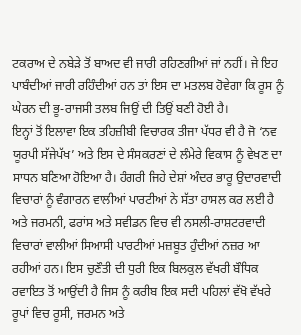ਟਕਰਾਅ ਦੇ ਨਬੇੜੇ ਤੋਂ ਬਾਅਦ ਵੀ ਜਾਰੀ ਰਹਿਣਗੀਆਂ ਜਾਂ ਨਹੀਂ। ਜੇ ਇਹ ਪਾਬੰਦੀਆਂ ਜਾਰੀ ਰਹਿੰਦੀਆਂ ਹਨ ਤਾਂ ਇਸ ਦਾ ਮਤਲਬ ਹੋਵੇਗਾ ਕਿ ਰੂਸ ਨੂੰ ਘੇਰਨ ਦੀ ਭੂ-ਰਾਜਸੀ ਤਲਬ ਜਿਉਂ ਦੀ ਤਿਉਂ ਬਣੀ ਹੋਈ ਹੈ।
ਇਨ੍ਹਾਂ ਤੋਂ ਇਲਾਵਾ ਇਕ ਤਹਿਜ਼ੀਬੀ ਵਿਚਾਰਕ ਤੀਜਾ ਪੱਧਰ ਵੀ ਹੈ ਜੋ ‘ਨਵ ਯੂਰਪੀ ਸੱਜੇਪੱਖ’ ਅਤੇ ਇਸ ਦੇ ਸੰਸਕਰਣਾਂ ਦੇ ਲੰਮੇਰੇ ਵਿਕਾਸ ਨੂੰ ਵੇਖਣ ਦਾ ਸਾਧਨ ਬਣਿਆ ਹੋਇਆ ਹੈ। ਹੰਗਰੀ ਜਿਹੇ ਦੇਸ਼ਾਂ ਅੰਦਰ ਭਾਰੂ ਉਦਾਰਵਾਦੀ ਵਿਚਾਰਾਂ ਨੂੰ ਵੰਗਾਰਨ ਵਾਲੀਆਂ ਪਾਰਟੀਆਂ ਨੇ ਸੱਤਾ ਹਾਸਲ ਕਰ ਲਈ ਹੈ ਅਤੇ ਜਰਮਨੀ, ਫਰਾਂਸ ਅਤੇ ਸਵੀਡਨ ਵਿਚ ਵੀ ਨਸਲੀ-ਰਾਸ਼ਟਰਵਾਦੀ ਵਿਚਾਰਾਂ ਵਾਲੀਆਂ ਸਿਆਸੀ ਪਾਰਟੀਆਂ ਮਜ਼ਬੂਤ ਹੁੰਦੀਆਂ ਨਜ਼ਰ ਆ ਰਹੀਆਂ ਹਨ। ਇਸ ਚੁਣੌਤੀ ਦੀ ਧੁਰੀ ਇਕ ਬਿਲਕੁਲ ਵੱਖਰੀ ਬੌਧਿਕ ਰਵਾਇਤ ਤੋਂ ਆਉਂਦੀ ਹੈ ਜਿਸ ਨੂੰ ਕਰੀਬ ਇਕ ਸਦੀ ਪਹਿਲਾਂ ਵੱਖੋ ਵੱਖਰੇ ਰੂਪਾਂ ਵਿਚ ਰੂਸੀ, ਜਰਮਨ ਅਤੇ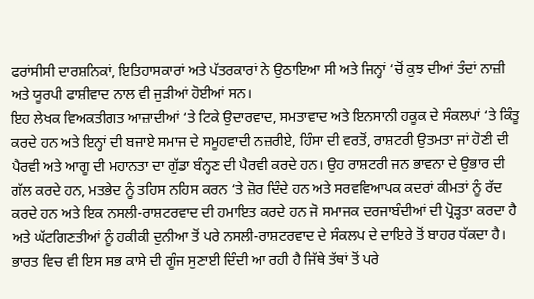ਫਰਾਂਸੀਸੀ ਦਾਰਸ਼ਨਿਕਾਂ, ਇਤਿਹਾਸਕਾਰਾਂ ਅਤੇ ਪੱਤਰਕਾਰਾਂ ਨੇ ਉਠਾਇਆ ਸੀ ਅਤੇ ਜਿਨ੍ਹਾਂ ‘ਚੋਂ ਕੁਝ ਦੀਆਂ ਤੰਦਾਂ ਨਾਜ਼ੀ ਅਤੇ ਯੂਰਪੀ ਫਾਸ਼ੀਵਾਦ ਨਾਲ ਵੀ ਜੁੜੀਆਂ ਹੋਈਆਂ ਸਨ।
ਇਹ ਲੇਖਕ ਵਿਅਕਤੀਗਤ ਆਜ਼ਾਦੀਆਂ ‘ਤੇ ਟਿਕੇ ਉਦਾਰਵਾਦ, ਸਮਤਾਵਾਦ ਅਤੇ ਇਨਸਾਨੀ ਹਕੂਕ ਦੇ ਸੰਕਲਪਾਂ ‘ਤੇ ਕਿੰਤੂ ਕਰਦੇ ਹਨ ਅਤੇ ਇਨ੍ਹਾਂ ਦੀ ਬਜਾਏ ਸਮਾਜ ਦੇ ਸਮੂਹਵਾਦੀ ਨਜ਼ਰੀਏ, ਹਿੰਸਾ ਦੀ ਵਰਤੋਂ, ਰਾਸ਼ਟਰੀ ਉਤਮਤਾ ਜਾਂ ਹੋਣੀ ਦੀ ਪੈਰਵੀ ਅਤੇ ਆਗੂ ਦੀ ਮਹਾਨਤਾ ਦਾ ਗੁੱਡਾ ਬੰਨ੍ਹਣ ਦੀ ਪੈਰਵੀ ਕਰਦੇ ਹਨ। ਉਹ ਰਾਸ਼ਟਰੀ ਜਨ ਭਾਵਨਾ ਦੇ ਉਭਾਰ ਦੀ ਗੱਲ ਕਰਦੇ ਹਨ, ਮਤਭੇਦ ਨੂੰ ਤਹਿਸ ਨਹਿਸ ਕਰਨ ‘ਤੇ ਜ਼ੋਰ ਦਿੰਦੇ ਹਨ ਅਤੇ ਸਰਵਵਿਆਪਕ ਕਦਰਾਂ ਕੀਮਤਾਂ ਨੂੰ ਰੱਦ ਕਰਦੇ ਹਨ ਅਤੇ ਇਕ ਨਸਲੀ-ਰਾਸ਼ਟਰਵਾਦ ਦੀ ਹਮਾਇਤ ਕਰਦੇ ਹਨ ਜੋ ਸਮਾਜਕ ਦਰਜਾਬੰਦੀਆਂ ਦੀ ਪ੍ਰੋੜ੍ਹਤਾ ਕਰਦਾ ਹੈ ਅਤੇ ਘੱਟਗਿਣਤੀਆਂ ਨੂੰ ਹਕੀਕੀ ਦੁਨੀਆ ਤੋਂ ਪਰੇ ਨਸਲੀ-ਰਾਸ਼ਟਰਵਾਦ ਦੇ ਸੰਕਲਪ ਦੇ ਦਾਇਰੇ ਤੋਂ ਬਾਹਰ ਧੱਕਦਾ ਹੈ।
ਭਾਰਤ ਵਿਚ ਵੀ ਇਸ ਸਭ ਕਾਸੇ ਦੀ ਗੂੰਜ ਸੁਣਾਈ ਦਿੰਦੀ ਆ ਰਹੀ ਹੈ ਜਿੱਥੇ ਤੱਥਾਂ ਤੋਂ ਪਰੇ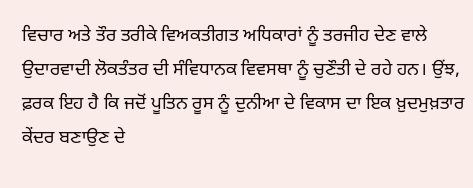ਵਿਚਾਰ ਅਤੇ ਤੌਰ ਤਰੀਕੇ ਵਿਅਕਤੀਗਤ ਅਧਿਕਾਰਾਂ ਨੂੰ ਤਰਜੀਹ ਦੇਣ ਵਾਲੇ ਉਦਾਰਵਾਦੀ ਲੋਕਤੰਤਰ ਦੀ ਸੰਵਿਧਾਨਕ ਵਿਵਸਥਾ ਨੂੰ ਚੁਣੌਤੀ ਦੇ ਰਹੇ ਹਨ। ਉਂਝ, ਫ਼ਰਕ ਇਹ ਹੈ ਕਿ ਜਦੋਂ ਪੂਤਿਨ ਰੂਸ ਨੂੰ ਦੁਨੀਆ ਦੇ ਵਿਕਾਸ ਦਾ ਇਕ ਖ਼ੁਦਮੁਖ਼ਤਾਰ ਕੇਂਦਰ ਬਣਾਉਣ ਦੇ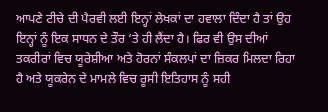ਆਪਣੇ ਟੀਚੇ ਦੀ ਪੈਰਵੀ ਲਈ ਇਨ੍ਹਾਂ ਲੇਖਕਾਂ ਦਾ ਹਵਾਲਾ ਦਿੰਦਾ ਹੈ ਤਾਂ ਉਹ ਇਨ੍ਹਾਂ ਨੂੰ ਇਕ ਸਾਧਨ ਦੇ ਤੌਰ ‘ਤੇ ਹੀ ਲੈਂਦਾ ਹੈ। ਫਿਰ ਵੀ ਉਸ ਦੀਆਂ ਤਕਰੀਰਾਂ ਵਿਚ ਯੂਰੇਸ਼ੀਆ ਅਤੇ ਹੋਰਨਾਂ ਸੰਕਲਪਾਂ ਦਾ ਜ਼ਿਕਰ ਮਿਲਦਾ ਰਿਹਾ ਹੈ ਅਤੇ ਯੂਕਰੇਨ ਦੇ ਮਾਮਲੇ ਵਿਚ ਰੂਸੀ ਇਤਿਹਾਸ ਨੂੰ ਸਹੀ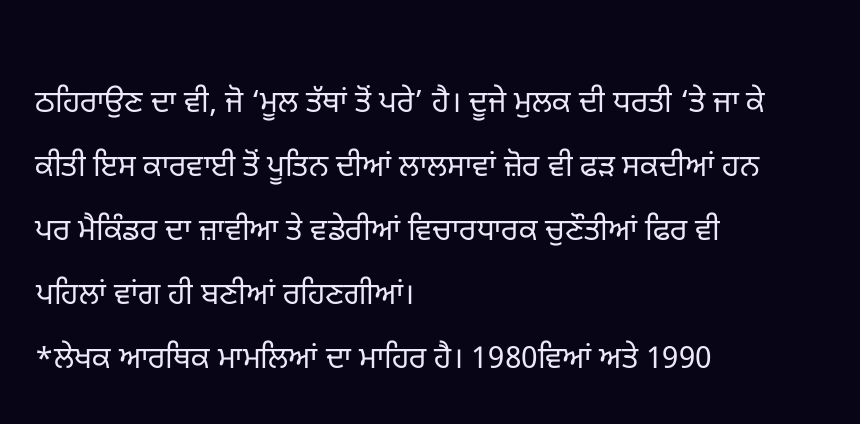ਠਹਿਰਾਉਣ ਦਾ ਵੀ, ਜੋ ‘ਮੂਲ ਤੱਥਾਂ ਤੋਂ ਪਰੇ’ ਹੈ। ਦੂਜੇ ਮੁਲਕ ਦੀ ਧਰਤੀ ‘ਤੇ ਜਾ ਕੇ ਕੀਤੀ ਇਸ ਕਾਰਵਾਈ ਤੋਂ ਪੂਤਿਨ ਦੀਆਂ ਲਾਲਸਾਵਾਂ ਜ਼ੋਰ ਵੀ ਫੜ ਸਕਦੀਆਂ ਹਨ ਪਰ ਮੈਕਿੰਡਰ ਦਾ ਜ਼ਾਵੀਆ ਤੇ ਵਡੇਰੀਆਂ ਵਿਚਾਰਧਾਰਕ ਚੁਣੌਤੀਆਂ ਫਿਰ ਵੀ ਪਹਿਲਾਂ ਵਾਂਗ ਹੀ ਬਣੀਆਂ ਰਹਿਣਗੀਆਂ।
*ਲੇਖਕ ਆਰਥਿਕ ਮਾਮਲਿਆਂ ਦਾ ਮਾਹਿਰ ਹੈ। 1980ਵਿਆਂ ਅਤੇ 1990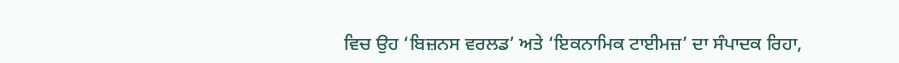ਵਿਚ ਉਹ ‘ਬਿਜ਼ਨਸ ਵਰਲਡ’ ਅਤੇ ‘ਇਕਨਾਮਿਕ ਟਾਈਮਜ਼’ ਦਾ ਸੰਪਾਦਕ ਰਿਹਾ,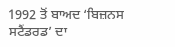1992 ਤੋਂ ਬਾਅਦ ‘ਬਿਜ਼ਨਸ ਸਟੈਂਡਰਡ’ ਦਾ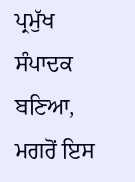ਪ੍ਰਮੁੱਖ ਸੰਪਾਦਕ ਬਣਿਆ, ਮਗਰੋਂ ਇਸ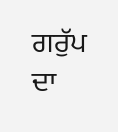ਗਰੁੱਪ ਦਾ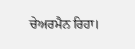ਚੇਅਰਮੈਨ ਰਿਹਾ।